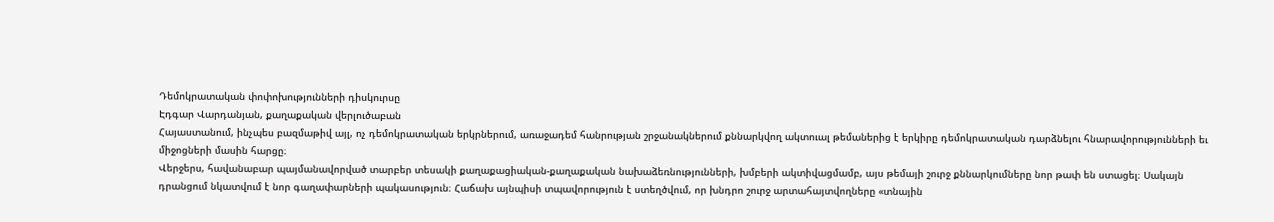Դեմոկրատական փոփոխությունների դիսկուրսը
Էդգար Վարդանյան, քաղաքական վերլուծաբան
Հայաստանում, ինչպես բազմաթիվ այլ, ոչ դեմոկրատական երկրներում, առաջադեմ հանրության շրջանակներում քննարկվող ակտուալ թեմաներից է երկիրը դեմոկրատական դարձնելու հնարավորությունների եւ միջոցների մասին հարցը։
Վերջերս, հավանաբար պայմանավորված տարբեր տեսակի քաղաքացիական-քաղաքական նախաձեռնությունների, խմբերի ակտիվացմամբ, այս թեմայի շուրջ քննարկումները նոր թափ են ստացել։ Սակայն դրանցում նկատվում է նոր գաղափարների պակասություն։ Հաճախ այնպիսի տպավորություն է ստեղծվում, որ խնդրո շուրջ արտահայտվողները «տնային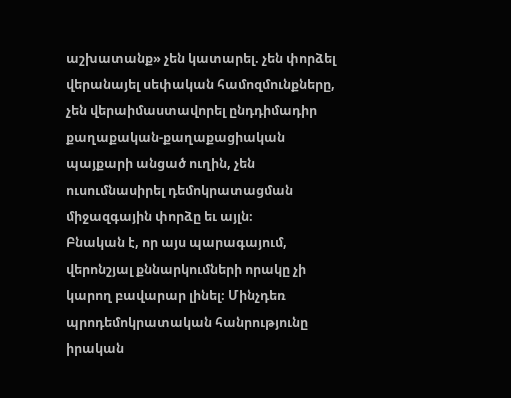աշխատանք» չեն կատարել. չեն փորձել վերանայել սեփական համոզմունքները, չեն վերաիմաստավորել ընդդիմադիր քաղաքական-քաղաքացիական պայքարի անցած ուղին, չեն ուսումնասիրել դեմոկրատացման միջազգային փորձը եւ այլն։
Բնական է, որ այս պարագայում, վերոնշյալ քննարկումների որակը չի կարող բավարար լինել։ Մինչդեռ պրոդեմոկրատական հանրությունը իրական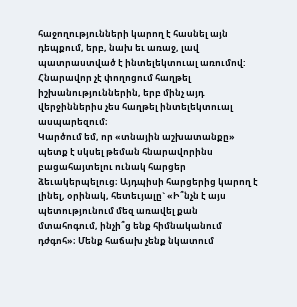հաջողությունների կարող է հասնել այն դեպքում, երբ, նախ եւ առաջ, լավ պատրաստված է ինտելեկտուալ առումով: Հնարավոր չէ փողոցում հաղթել իշխանություններին, երբ մինչ այդ վերջիններիս չես հաղթել ինտելեկտուալ ասպարեզում։
Կարծում եմ, որ «տնային աշխատանքը» պետք է սկսել թեման հնարավորինս բացահայտելու ունակ հարցեր ձեւակերպելուց։ Այդպիսի հարցերից կարող է լինել, օրինակ, հետեւյալը` «Ի՞նչն է այս պետությունում մեզ առավել քան մտահոգում, ինչի՞ց ենք հիմնականում դժգոհ»։ Մենք հաճախ չենք նկատում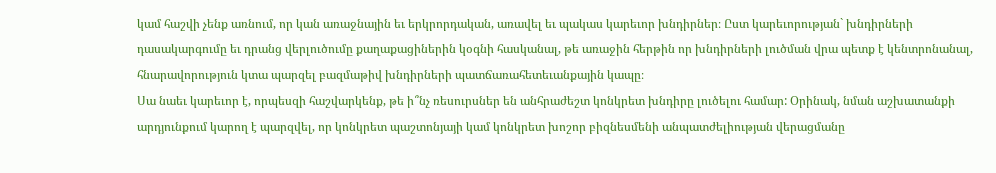կամ հաշվի չենք առնում, որ կան առաջնային եւ երկրորդական, առավել եւ պակաս կարեւոր խնդիրներ։ Ըստ կարեւորության` խնդիրների դասակարգումը եւ դրանց վերլուծումը քաղաքացիներին կօգնի հասկանալ, թե առաջին հերթին որ խնդիրների լուծման վրա պետք է կենտրոնանալ, հնարավորություն կտա պարզել բազմաթիվ խնդիրների պատճառահետեւանքային կապը։
Սա նաեւ կարեւոր է, որպեսզի հաշվարկենք, թե ի՞նչ ռեսուրսներ են անհրաժեշտ կոնկրետ խնդիրը լուծելու համար: Օրինակ, նման աշխատանքի արդյունքում կարող է պարզվել, որ կոնկրետ պաշտոնյայի կամ կոնկրետ խոշոր բիզնեսմենի անպատժելիության վերացմանը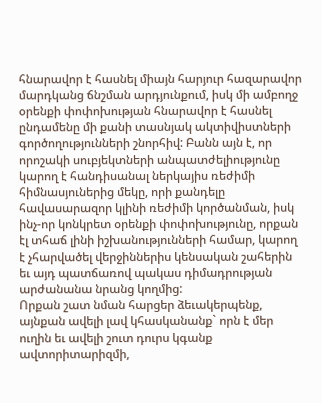հնարավոր է հասնել միայն հարյուր հազարավոր մարդկանց ճնշման արդյունքում, իսկ մի ամբողջ օրենքի փոփոխության հնարավոր է հասնել ընդամենը մի քանի տասնյակ ակտիվիստների գործողությունների շնորհիվ: Բանն այն է, որ որոշակի սուբյեկտների անպատժելիությունը կարող է հանդիսանալ ներկայիս ռեժիմի հիմնասյուներից մեկը, որի քանդելը հավասարազոր կլինի ռեժիմի կործանման, իսկ ինչ-որ կոնկրետ օրենքի փոփոխությունը, որքան էլ տհաճ լինի իշխանությունների համար, կարող է չհարվածել վերջիններիս կենսական շահերին եւ այդ պատճառով պակաս դիմադրության արժանանա նրանց կողմից:
Որքան շատ նման հարցեր ձեւակերպենք, այնքան ավելի լավ կհասկանանք` որն է մեր ուղին եւ ավելի շուտ դուրս կգանք ավտորիտարիզմի,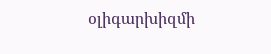օլիգարխիզմի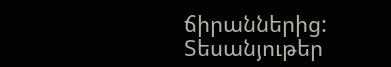ճիրաններից:
Տեսանյութեր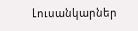Լուսանկարներ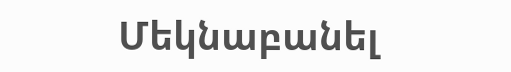Մեկնաբանել